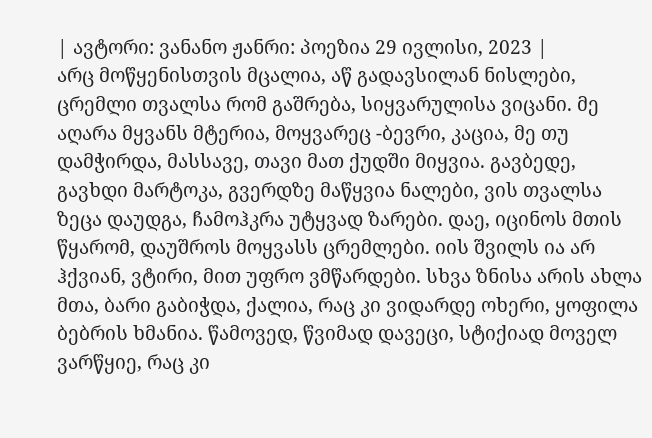| ავტორი: ვანანო ჟანრი: პოეზია 29 ივლისი, 2023 |
არც მოწყენისთვის მცალია, აწ გადავსილან ნისლები, ცრემლი თვალსა რომ გაშრება, სიყვარულისა ვიცანი. მე აღარა მყვანს მტერია, მოყვარეც -ბევრი, კაცია, მე თუ დამჭირდა, მასსავე, თავი მათ ქუდში მიყვია. გავბედე, გავხდი მარტოკა, გვერდზე მაწყვია ნალები, ვის თვალსა ზეცა დაუდგა, ჩამოჰკრა უტყვად ზარები. დაე, იცინოს მთის წყარომ, დაუშროს მოყვასს ცრემლები. იის შვილს ია არ ჰქვიან, ვტირი, მით უფრო ვმწარდები. სხვა ზნისა არის ახლა მთა, ბარი გაბიჭდა, ქალია, რაც კი ვიდარდე ოხერი, ყოფილა ბებრის ხმანია. წამოვედ, წვიმად დავეცი, სტიქიად მოველ ვარწყიე, რაც კი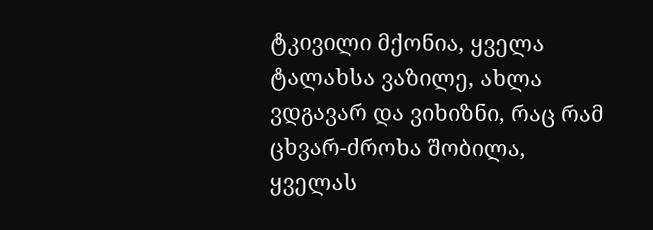ტკივილი მქონია, ყველა ტალახსა ვაზილე, ახლა ვდგავარ და ვიხიზნი, რაც რამ ცხვარ-ძროხა შობილა, ყველას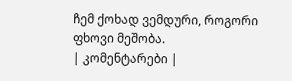ჩემ ქოხად ვემდური, როგორი ფხოვი მეშობა.
| კომენტარები |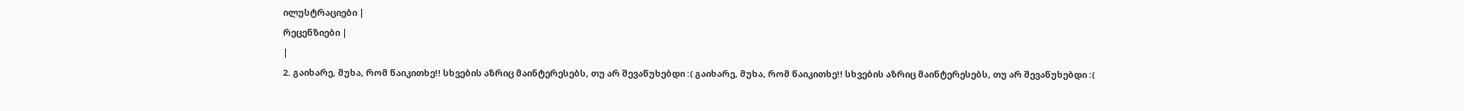ილუსტრაციები |
რეცენზიები |
|
2. გაიხარე, მუხა, რომ წაიკითხე!! სხვების აზრიც მაინტერესებს, თუ არ შევაწუხებდი :( გაიხარე, მუხა, რომ წაიკითხე!! სხვების აზრიც მაინტერესებს, თუ არ შევაწუხებდი :(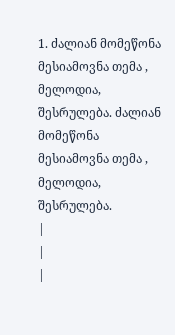1. ძალიან მომეწონა მესიამოვნა თემა , მელოდია, შესრულება. ძალიან მომეწონა მესიამოვნა თემა , მელოდია, შესრულება.
|
|
|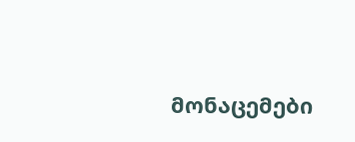მონაცემები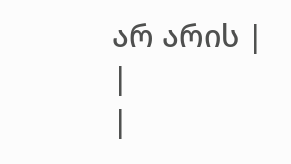არ არის |
|
|